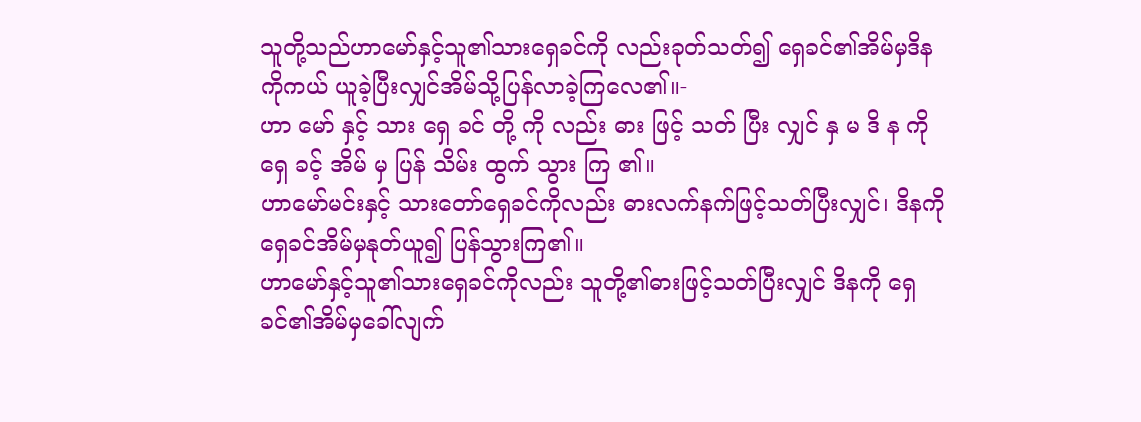သူတို့သည်ဟာမော်နှင့်သူ၏သားရှေခင်ကို လည်းခုတ်သတ်၍ ရှေခင်၏အိမ်မှဒိနကိုကယ် ယူခဲ့ပြီးလျှင်အိမ်သို့ပြန်လာခဲ့ကြလေ၏။-
ဟာ မော် နှင့် သား ရှေ ခင် တို့ ကို လည်း ဓား ဖြင့် သတ် ပြီး လျှင် နှ မ ဒိ န ကို ရှေ ခင့် အိမ် မှ ပြန် သိမ်း ထွက် သွား ကြ ၏။
ဟာမော်မင်းနှင့် သားတော်ရှေခင်ကိုလည်း ဓားလက်နက်ဖြင့်သတ်ပြီးလျှင်၊ ဒိနကိုရှေခင်အိမ်မှနုတ်ယူ၍ ပြန်သွားကြ၏။
ဟာမော်နှင့်သူ၏သားရှေခင်ကိုလည်း သူတို့၏ဓားဖြင့်သတ်ပြီးလျှင် ဒိနကို ရှေခင်၏အိမ်မှခေါ်လျက်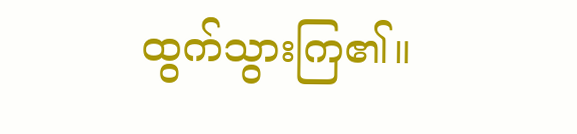ထွက်သွားကြ၏။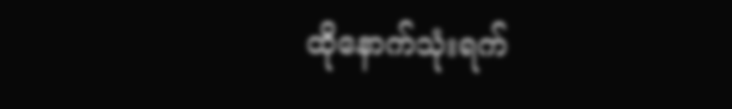ထိုနောက်သုံးရက်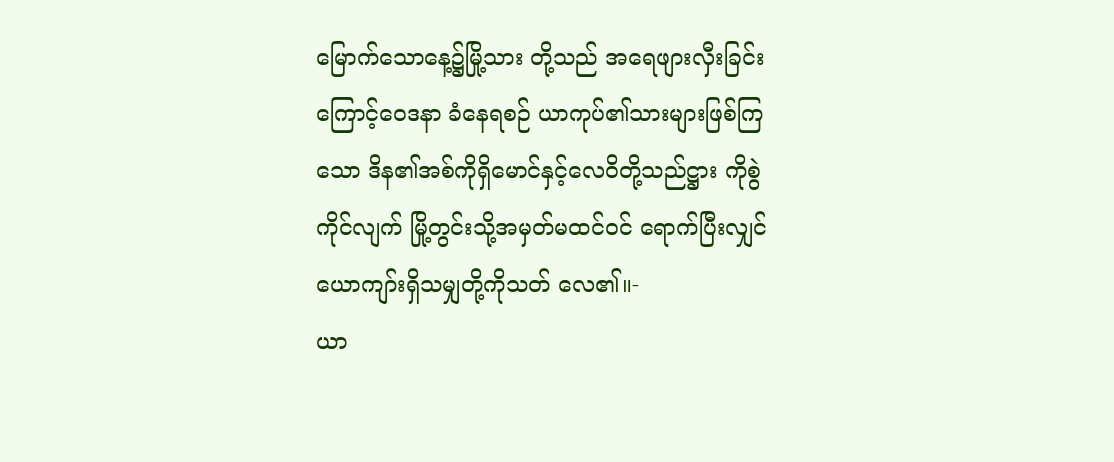မြောက်သောနေ့၌မြို့သား တို့သည် အရေဖျားလှီးခြင်းကြောင့်ဝေဒနာ ခံနေရစဉ် ယာကုပ်၏သားများဖြစ်ကြသော ဒိန၏အစ်ကိုရှိမောင်နှင့်လေဝိတို့သည်ဋ္ဌား ကိုစွဲကိုင်လျက် မြို့တွင်းသို့အမှတ်မထင်ဝင် ရောက်ပြီးလျှင်ယောကျာ်းရှိသမျှတို့ကိုသတ် လေ၏။-
ယာ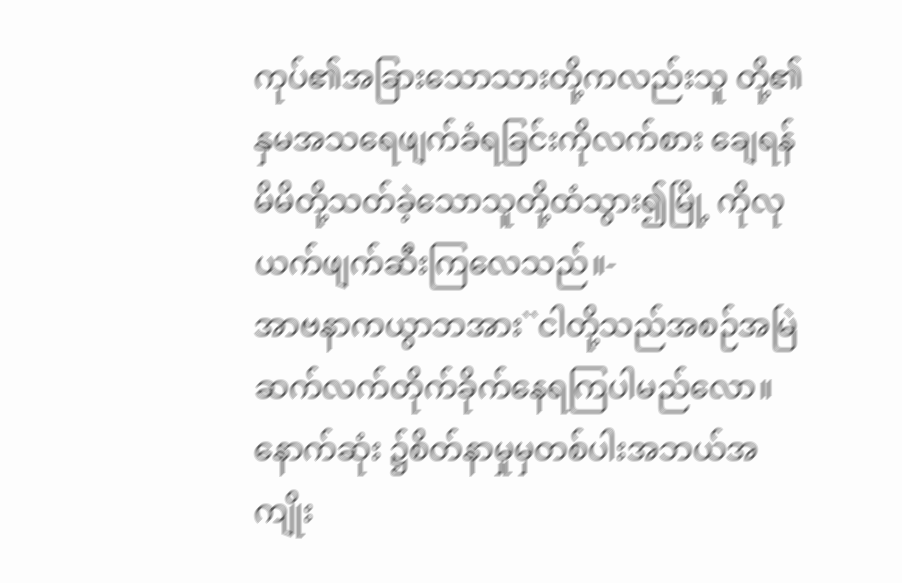ကုပ်၏အခြားသောသားတို့ကလည်းသူ တို့၏နှမအသရေဖျက်ခံရခြင်းကိုလက်စား ချေရန် မိမိတို့သတ်ခဲ့သောသူတို့ထံသွား၍မြို့ ကိုလုယက်ဖျက်ဆီးကြလေသည်။-
အာဗနာကယွာဘအား``ငါတို့သည်အစဉ်အမြဲ ဆက်လက်တိုက်ခိုက်နေရကြပါမည်လော။ နောက်ဆုံး ၌စိတ်နာမှုမှတစ်ပါးအဘယ်အကျိုး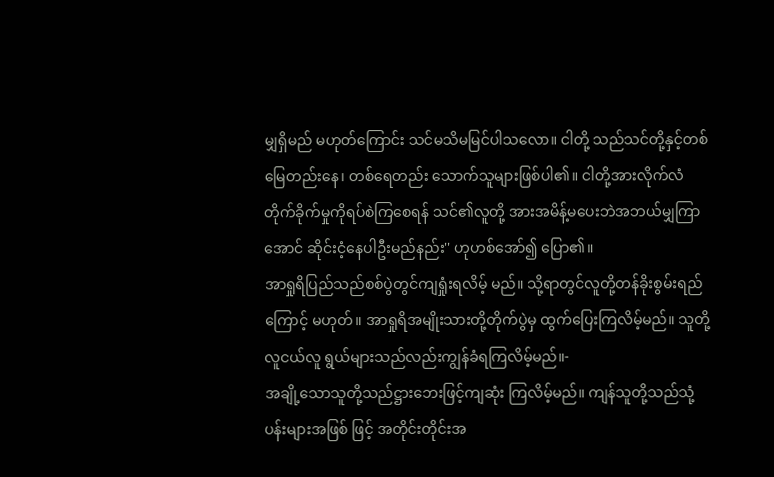မျှရှိမည် မဟုတ်ကြောင်း သင်မသိမမြင်ပါသလော။ ငါတို့ သည်သင်တို့နှင့်တစ်မြေတည်းနေ၊ တစ်ရေတည်း သောက်သူများဖြစ်ပါ၏။ ငါတို့အားလိုက်လံ တိုက်ခိုက်မှုကိုရပ်စဲကြစေရန် သင်၏လူတို့ အားအမိန့်မပေးဘဲအဘယ်မျှကြာအောင် ဆိုင်းငံ့နေပါဦးမည်နည်း'' ဟုဟစ်အော်၍ ပြော၏။
အာရှုရိပြည်သည်စစ်ပွဲတွင်ကျရှုံးရလိမ့် မည်။ သို့ရာတွင်လူတို့တန်ခိုးစွမ်းရည်ကြောင့် မဟုတ်။ အာရှုရိအမျိုးသားတို့တိုက်ပွဲမှ ထွက်ပြေးကြလိမ့်မည်။ သူတို့လူငယ်လူ ရွယ်များသည်လည်းကျွန်ခံရကြလိမ့်မည်။-
အချို့သောသူတို့သည်ဋ္ဌားဘေးဖြင့်ကျဆုံး ကြလိမ့်မည်။ ကျန်သူတို့သည်သုံ့ပန်းများအဖြစ် ဖြင့် အတိုင်းတိုင်းအ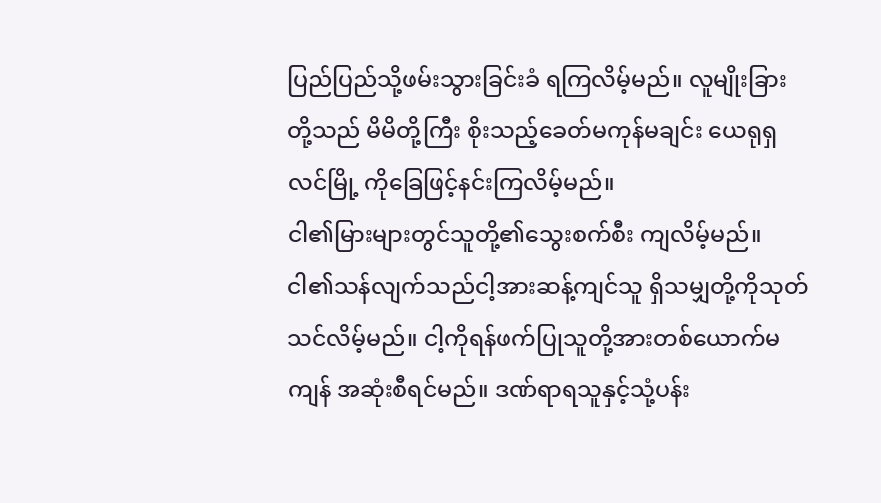ပြည်ပြည်သို့ဖမ်းသွားခြင်းခံ ရကြလိမ့်မည်။ လူမျိုးခြားတို့သည် မိမိတို့ကြီး စိုးသည့်ခေတ်မကုန်မချင်း ယေရုရှလင်မြို့ ကိုခြေဖြင့်နင်းကြလိမ့်မည်။
ငါ၏မြားများတွင်သူတို့၏သွေးစက်စီး ကျလိမ့်မည်။ ငါ၏သန်လျက်သည်ငါ့အားဆန့်ကျင်သူ ရှိသမျှတို့ကိုသုတ်သင်လိမ့်မည်။ ငါ့ကိုရန်ဖက်ပြုသူတို့အားတစ်ယောက်မကျန် အဆုံးစီရင်မည်။ ဒဏ်ရာရသူနှင့်သုံ့ပန်း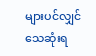များပင်လျှင် သေဆုံးရ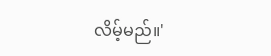လိမ့်မည်။'